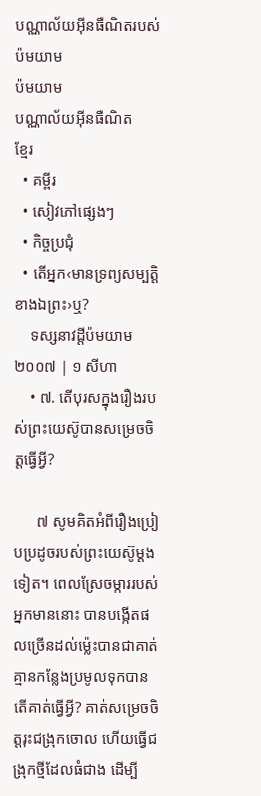បណ្ណាល័យអ៊ីនធឺណិតរបស់ប៉មយាម
ប៉មយាម
បណ្ណាល័យអ៊ីនធឺណិត
ខ្មែរ
  • គម្ពីរ
  • សៀវភៅផ្សេងៗ
  • កិច្ចប្រជុំ
  • តើអ្នក‹មានទ្រព្យសម្បត្ដិខាងឯព្រះ›ឬ?
    ទស្សនាវដ្ដីប៉មយាម ២០០៧ | ១ សីហា
    • ៧. តើបុរសក្នុងរឿងរបស់ព្រះយេស៊ូបានសម្រេចចិត្តធ្វើអ្វី?

      ៧ សូមគិតអំពីរឿងប្រៀបប្រដូចរបស់ព្រះយេស៊ូម្ដងទៀត។ ពេលស្រែចម្ការរបស់អ្នកមាននោះ បានបង្កើតផលច្រើនដល់ម្ល៉េះបានជាគាត់គ្មានកន្លែងប្រមូលទុកបាន តើគាត់ធ្វើអ្វី? គាត់សម្រេចចិត្តរុះជង្រុកចោល ហើយធ្វើជង្រុកថ្មីដែលធំជាង ដើម្បី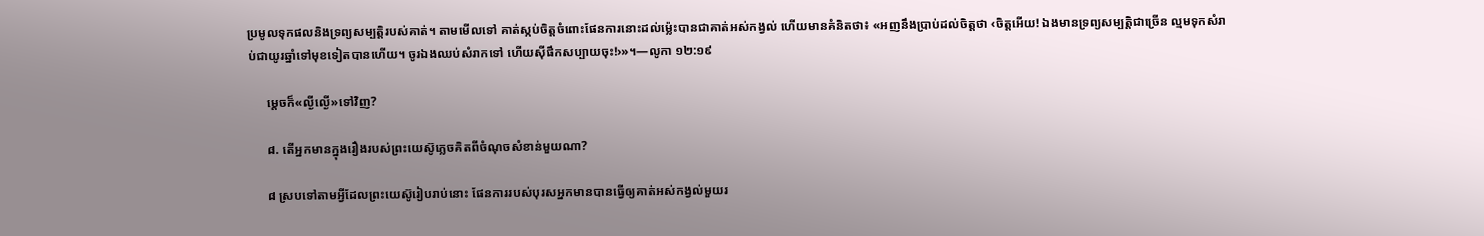ប្រមូលទុកផលនិងទ្រព្យសម្បត្ដិរបស់គាត់។ តាមមើលទៅ គាត់ស្កប់ចិត្តចំពោះផែនការនោះដល់ម្ល៉េះបានជាគាត់អស់កង្វល់ ហើយមានគំនិតថា៖ «អញនឹងប្រាប់ដល់ចិត្តថា ‹ចិត្តអើយ! ឯងមានទ្រព្យសម្បត្ដិជាច្រើន ល្មមទុកសំរាប់ជាយូរឆ្នាំទៅមុខទៀតបានហើយ។ ចូរឯងឈប់សំរាកទៅ ហើយស៊ីផឹកសប្បាយចុះ!›»។—លូកា ១២:១៩

      ម្ដេចក៏«ល្ងីល្ងើ»ទៅវិញ?

      ៨. តើអ្នកមានក្នុងរឿងរបស់ព្រះយេស៊ូភ្លេចគិតពីចំណុចសំខាន់មួយណា?

      ៨ ស្របទៅតាមអ្វីដែលព្រះយេស៊ូរៀបរាប់នោះ ផែនការរបស់បុរសអ្នកមានបានធ្វើឲ្យគាត់អស់កង្វល់មួយរ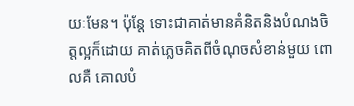យៈមែន។ ប៉ុន្តែ ទោះជាគាត់មានគំនិតនិងបំណងចិត្តល្អក៏ដោយ គាត់ភ្លេចគិតពីចំណុចសំខាន់មួយ ពោលគឺ គោលបំ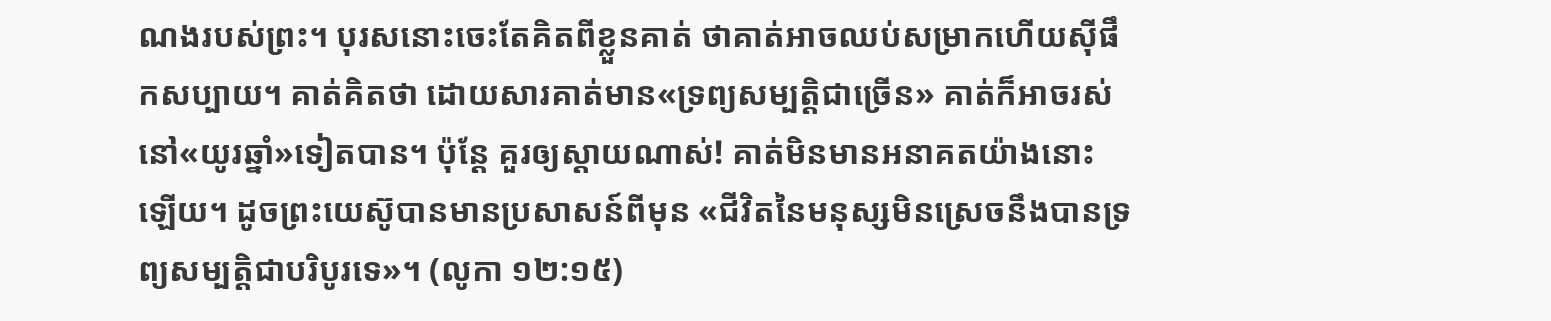ណងរបស់ព្រះ។ បុរសនោះចេះតែគិតពីខ្លួនគាត់ ថាគាត់អាចឈប់សម្រាកហើយស៊ីផឹកសប្បាយ។ គាត់គិតថា ដោយសារគាត់មាន«ទ្រព្យសម្បត្ដិជាច្រើន» គាត់ក៏អាចរស់នៅ«យូរឆ្នាំ»ទៀតបាន។ ប៉ុន្តែ គួរឲ្យស្ដាយណាស់! គាត់មិនមានអនាគតយ៉ាងនោះឡើយ។ ដូចព្រះយេស៊ូបានមានប្រសាសន៍ពីមុន «ជីវិតនៃមនុស្សមិនស្រេចនឹងបានទ្រព្យសម្បត្ដិជាបរិបូរទេ»។ (លូកា ១២:១៥)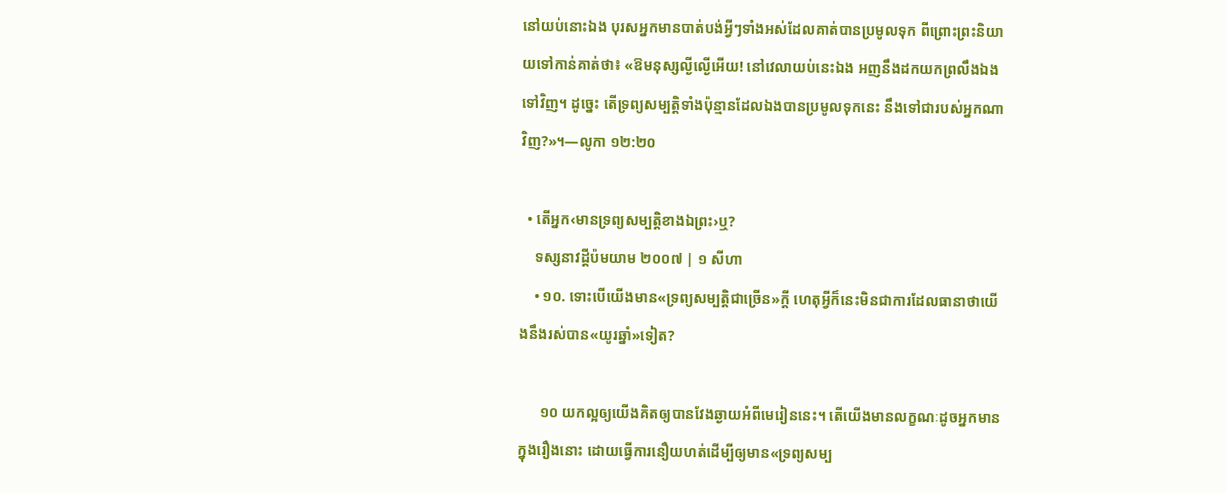នៅយប់នោះឯង បុរសអ្នកមានបាត់បង់អ្វីៗទាំងអស់ដែលគាត់បានប្រមូលទុក ពីព្រោះព្រះនិយាយទៅកាន់គាត់ថា៖ «ឱមនុស្សល្ងីល្ងើអើយ! នៅវេលាយប់នេះឯង អញនឹងដកយកព្រលឹងឯងទៅវិញ។ ដូច្នេះ តើទ្រព្យសម្បត្ដិទាំងប៉ុន្មានដែលឯងបានប្រមូលទុកនេះ នឹងទៅជារបស់អ្នកណាវិញ?»។—លូកា ១២:២០

  • តើអ្នក‹មានទ្រព្យសម្បត្ដិខាងឯព្រះ›ឬ?
    ទស្សនាវដ្ដីប៉មយាម ២០០៧ | ១ សីហា
    • ១០. ទោះបើយើងមាន«ទ្រព្យសម្បត្ដិជាច្រើន»ក្ដី ហេតុអ្វីក៏នេះមិនជាការដែលធានាថាយើងនឹងរស់បាន«យូរឆ្នាំ»ទៀត?

      ១០ យកល្អឲ្យយើងគិតឲ្យបានវែងឆ្ងាយអំពីមេរៀននេះ។ តើយើងមានលក្ខណៈដូចអ្នកមានក្នុងរឿងនោះ ដោយធ្វើការនឿយហត់ដើម្បីឲ្យមាន«ទ្រព្យសម្ប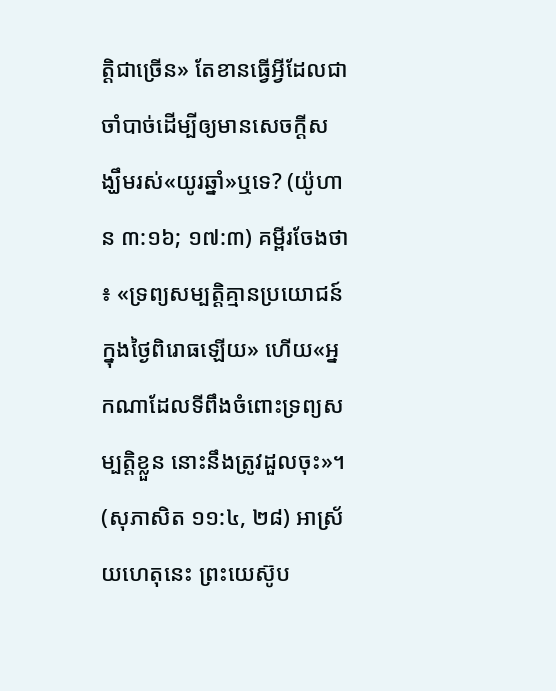ត្ដិជាច្រើន» តែខានធ្វើអ្វីដែលជាចាំបាច់ដើម្បីឲ្យមានសេចក្ដីសង្ឃឹមរស់«យូរឆ្នាំ»ឬទេ? (យ៉ូហាន ៣:១៦; ១៧:៣) គម្ពីរចែងថា៖ «ទ្រព្យសម្បត្ដិគ្មានប្រយោជន៍ក្នុងថ្ងៃពិរោធឡើយ» ហើយ«អ្នកណាដែលទីពឹងចំពោះទ្រព្យសម្បត្ដិខ្លួន នោះនឹងត្រូវដួលចុះ»។ (សុភាសិត ១១:៤, ២៨) អាស្រ័យហេតុនេះ ព្រះយេស៊ូប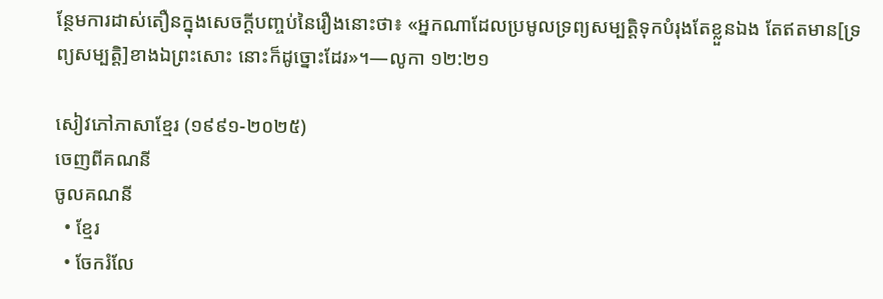ន្ថែមការដាស់តឿនក្នុងសេចក្ដីបញ្ចប់នៃរឿងនោះថា៖ «អ្នកណាដែលប្រមូលទ្រព្យសម្បត្ដិទុកបំរុងតែខ្លួនឯង តែឥតមាន[ទ្រព្យសម្បត្ដិ]ខាងឯព្រះសោះ នោះក៏ដូច្នោះដែរ»។—លូកា ១២:២១

សៀវភៅភាសាខ្មែរ (១៩៩១-២០២៥)
ចេញពីគណនី
ចូលគណនី
  • ខ្មែរ
  • ចែករំលែ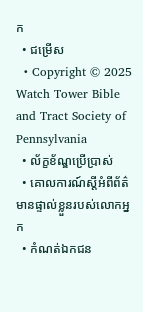ក
  • ជម្រើស
  • Copyright © 2025 Watch Tower Bible and Tract Society of Pennsylvania
  • ល័ក្ខខ័ណ្ឌប្រើប្រាស់
  • គោលការណ៍ស្ដីអំពីព័ត៌មានផ្ទាល់ខ្លួនរបស់លោកអ្នក
  • កំណត់ឯកជន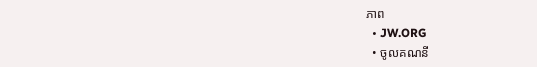ភាព
  • JW.ORG
  • ចូលគណនី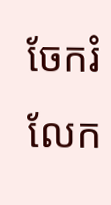ចែករំលែក